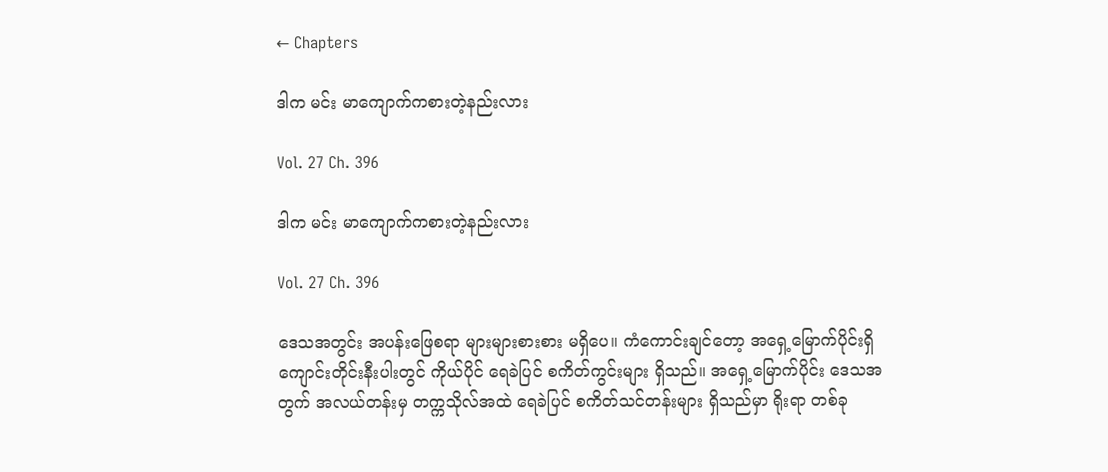← Chapters

ဒါက မင်း မာကျောက်ကစားတဲ့နည်းလား

Vol. 27 Ch. 396

ဒါက မင်း မာကျောက်ကစားတဲ့နည်းလား

Vol. 27 Ch. 396

ဒေသအတွင်း အပန်းဖြေစရာ များများစားစား မရှိပေ။ ကံကောင်းချင်တော့ အရှေ့မြောက်ပိုင်းရှိ ကျောင်းတိုင်းနီးပါးတွင် ကိုယ်ပိုင် ရေခဲပြင် စကိတ်ကွင်းများ ရှိသည်။ အရှေ့မြောက်ပိုင်း ဒေသအတွက် အလယ်တန်းမှ တက္ကသိုလ်အထဲ ရေခဲပြင် စကိတ်သင်တန်းများ ရှိသည်မှာ ရိုးရာ တစ်ခု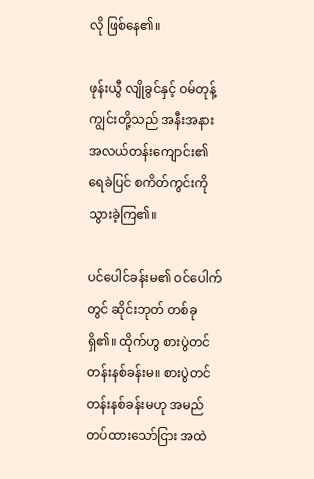လို ဖြစ်နေ၏။

ဖုန်းယွီ လျိုခွင်နှင့် ဝမ်တုန့်ကျွင်းတို့သည် အနီးအနား အလယ်တန်းကျောင်း၏ ရေခဲပြင် စကိတ်ကွင်းကို သွားခဲ့ကြ၏။

ပင်ပေါင်ခန်းမ၏ ဝင်ပေါက်တွင် ဆိုင်းဘုတ် တစ်ခု ရှိ၏။ ထိုက်ဟွ စားပွဲတင် တန်းနစ်ခန်းမ။ စားပွဲတင် တန်းနစ်ခန်းမဟု အမည်တပ်ထားသော်ငြား အထဲ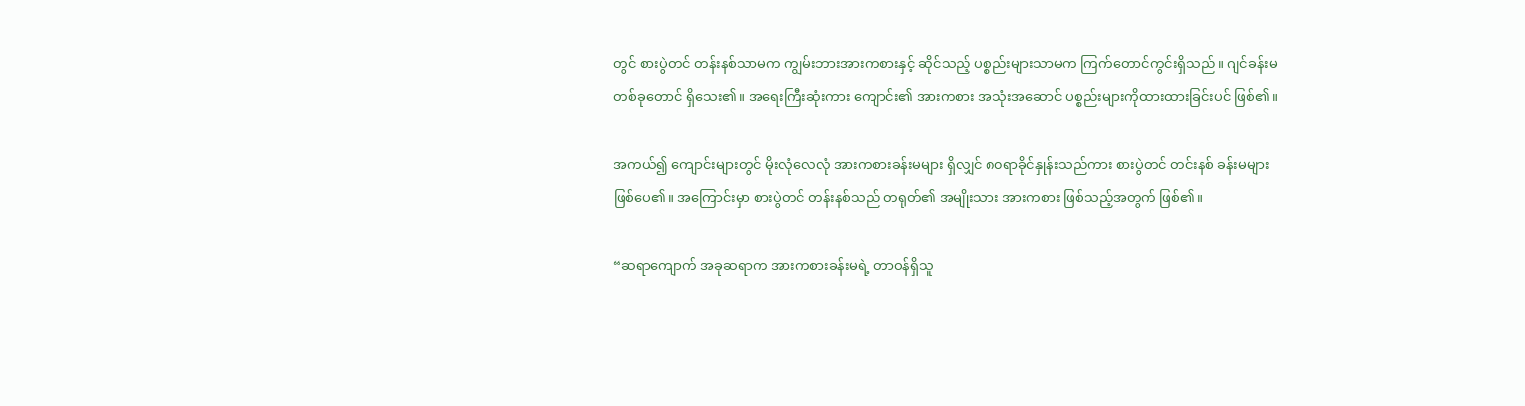တွင် စားပွဲတင် တန်းနစ်သာမက ကျွမ်းဘားအားကစားနှင့် ဆိုင်သည့် ပစ္စည်းများသာမက ကြက်တောင်ကွင်းရှိသည်။ ဂျင်ခန်းမ တစ်ခုတောင် ရှိသေး၏။ အရေးကြီးဆုံးကား ကျောင်း၏ အားကစား အသုံးအဆောင် ပစ္စည်းများကိုထားထားခြင်းပင် ဖြစ်၏။

အကယ်၍ ကျောင်းများတွင် မိုးလုံလေလုံ အားကစားခန်းမများ ရှိလျှင် ၈၀ရာခိုင်နှုန်းသည်ကား စားပွဲတင် တင်းနစ် ခန်းမများ ဖြစ်ပေ၏။ အကြောင်းမှာ စားပွဲတင် တန်းနစ်သည် တရုတ်၏ အမျိုးသား အားကစား ဖြစ်သည့်အတွက် ဖြစ်၏။

“ဆရာကျောက် အခုဆရာက အားကစားခန်းမရဲ့ တာဝန်ရှိသူ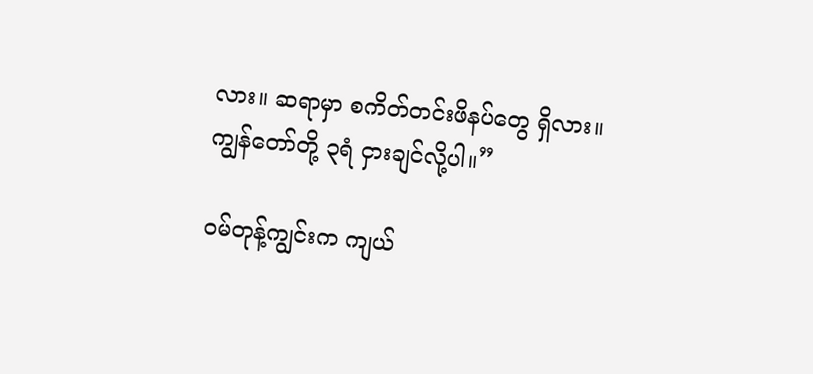လား။ ဆရာမှာ စကိတ်တင်းဖိနပ်တွေ ရှိလား။ ကျွန်တော်တို့ ၃ရံ ငှားချင်လို့ပါ။”

ဝမ်တုန့်ကျွင်းက ကျယ်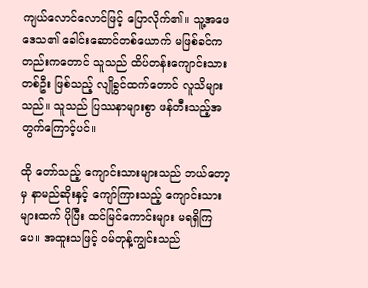ကျယ်လောင်လောင်ဖြင့် ပြောလိုက်၏။ သူ့အဖေ ဒေသ၏ ခေါင်းဆောင်တစ်ယောက် မဖြစ်ခင်ကတည်းကတောင် သူသည် ထိပ်တန်းကျောင်းသား တစ်ဦး ဖြစ်သည့် လျိုခွင်ထက်တောင် လူသိများသည်။ သူသည် ပြဿနာများစွာ ဖန်တီးသည့်အတွက်ကြောင့်ပင်။

ထို တော်သည့် ကျောင်းသားများသည် ဘယ်တော့မှ နာမည်ဆိုးနှင့် ကျော်ကြားသည့် ကျောင်းသားများထက် ပိုပြီး ထင်မြင်ကောင်းများ မရရှိကြပေ။ အထူးသဖြင့် ဝမ်တုန့်ကျွင်းသည်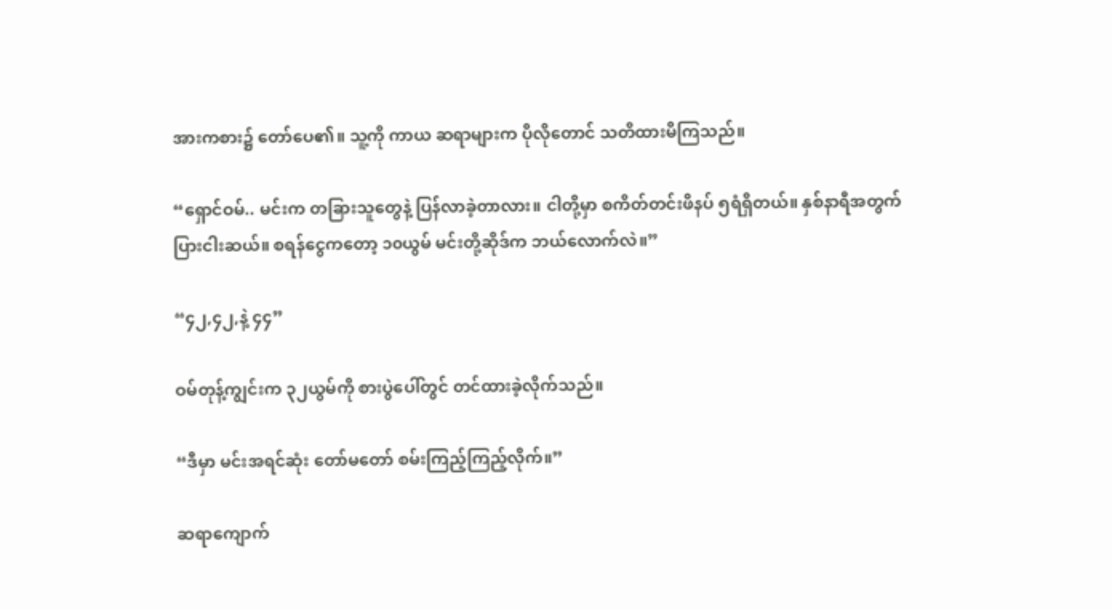အားကစား၌ တော်ပေ၏။ သူ့ကို ကာယ ဆရာများက ပိုလိုတောင် သတိထားမိကြသည်။

“ရှောင်ဝမ်.. မင်းက တခြားသူတွေနဲ့ ပြန်လာခဲ့တာလား။ ငါတို့မှာ စကိတ်တင်းဖိနပ် ၅ရံရှိတယ်။ နှစ်နာရီအတွက် ပြားငါးဆယ်။ စရန်ငွေကတော့ ၁၀ယွမ် မင်းတို့ဆိုဒ်က ဘယ်လောက်လဲ။”

“၄၂,၄၂,နဲ့ ၄၄”

ဝမ်တုန့်ကျွင်းက ၃၂ယွမ်ကို စားပွဲပေါ်တွင် တင်ထားခဲ့လိုက်သည်။

“ဒီမှာ မင်းအရင်ဆုံး တော်မတော် စမ်းကြည့်ကြည့်လိုက်။”

ဆရာကျောက်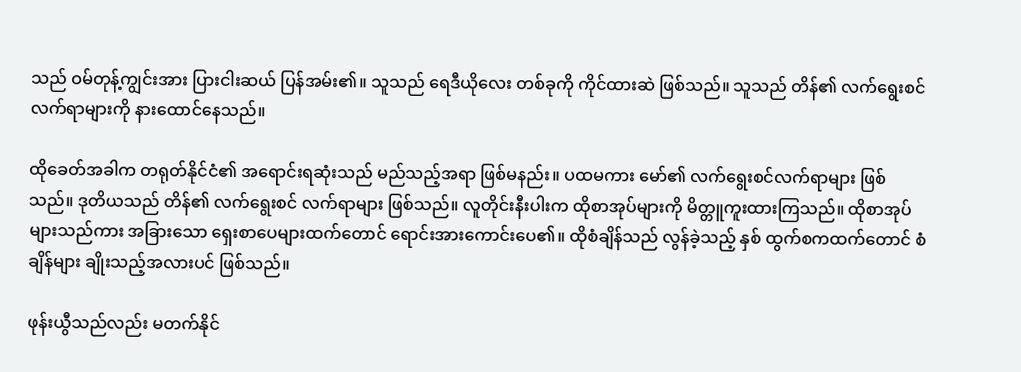သည် ဝမ်တုန့်ကျွင်းအား ပြားငါးဆယ် ပြန်အမ်း၏။ သူသည် ရေဒီယိုလေး တစ်ခုကို ကိုင်ထားဆဲ ဖြစ်သည်။ သူသည် တိန်၏ လက်ရွေးစင် လက်ရာများကို နားထောင်နေသည်။

ထိုခေတ်အခါက တရုတ်နိုင်ငံ၏ အရောင်းရဆုံးသည် မည်သည့်အရာ ဖြစ်မနည်း။ ပထမကား မော်၏ လက်ရွေးစင်လက်ရာများ ဖြစ်သည်။ ဒုတိယသည် တိန်၏ လက်ရွေးစင် လက်ရာများ ဖြစ်သည်။ လူတိုင်းနီးပါးက ထိုစာအုပ်များကို မိတ္တူကူးထားကြသည်။ ထိုစာအုပ်များသည်ကား အခြားသော ရှေးစာပေများထက်တောင် ရောင်းအားကောင်းပေ၏။ ထိုစံချိန်သည် လွန်ခဲ့သည့် နှစ် ထွက်စကထက်တောင် စံချိန်များ ချိုးသည့်အလားပင် ဖြစ်သည်။

ဖုန်းယွီသည်လည်း မတက်နိုင်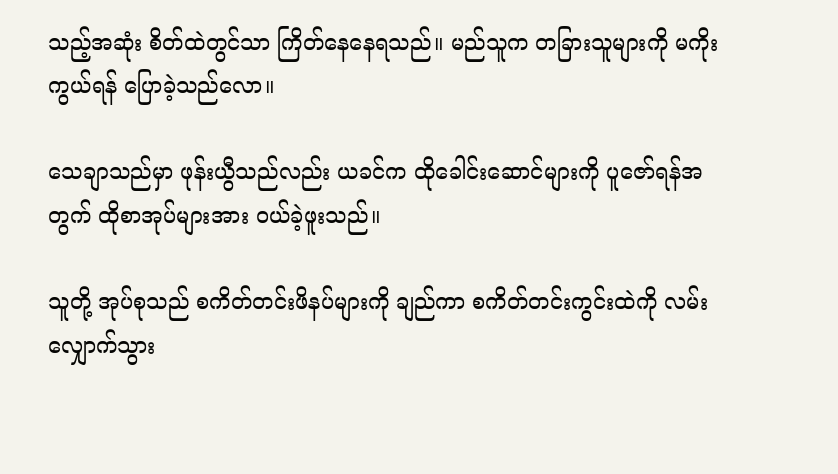သည့်အဆုံး စိတ်ထဲတွင်သာ ကြိတ်နေနေရသည်။ မည်သူက တခြားသူများကို မကိုးကွယ်ရန် ပြောခဲ့သည်လော။

သေချာသည်မှာ ဖုန်းယွီသည်လည်း ယခင်က ထိုခေါင်းဆောင်များကို ပူဇော်ရန်အတွက် ထိုစာအုပ်များအား ဝယ်ခဲ့ဖူးသည်။

သူတို့ အုပ်စုသည် စကိတ်တင်းဖိနပ်များကို ချည်ကာ စကိတ်တင်းကွင်းထဲကို လမ်းလျှောက်သွား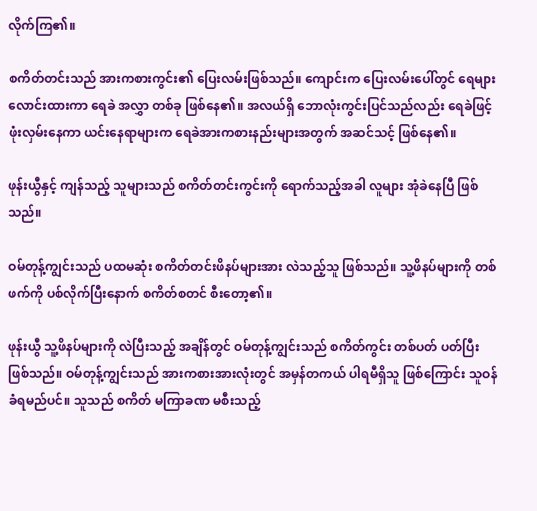လိုက်ကြ၏။

စကိတ်တင်းသည် အားကစားကွင်း၏ ပြေးလမ်းဖြစ်သည်။ ကျောင်းက ပြေးလမ်းပေါ်တွင် ရေများလောင်းထားကာ ရေခဲ အလွှာ တစ်ခု ဖြစ်နေ၏။ အလယ်ရှိ ဘောလုံးကွင်းပြင်သည်လည်း ရေခဲဖြင့် ဖုံးလှမ်းနေကာ ယင်းနေရာများက ရေခဲအားကစားနည်းများအတွက် အဆင်သင့် ဖြစ်နေ၏။

ဖုန်းယွီနှင့် ကျန်သည့် သူများသည် စကိတ်တင်းကွင်းကို ရောက်သည့်အခါ လူများ အုံခဲနေပြီ ဖြစ်သည်။

ဝမ်တုန့်ကျွင်းသည် ပထမဆုံး စကိတ်တင်းဖိနပ်များအား လဲသည့်သူ ဖြစ်သည်။ သူ့ဖိနပ်များကို တစ်ဖက်ကို ပစ်လိုက်ပြီးနောက် စကိတ်စတင် စီးတော့၏။

ဖုန်းယွီ သူ့ဖိနပ်များကို လဲပြီးသည့် အချိန်တွင် ဝမ်တုန့်ကျွင်းသည် စကိတ်ကွင်း တစ်ပတ် ပတ်ပြီး ဖြစ်သည်။ ဝမ်တုန့်ကျွင်းသည် အားကစားအားလုံးတွင် အမှန်တကယ် ပါရမီရှိသူ ဖြစ်ကြောင်း သူဝန်ခံရမည်ပင်။ သူသည် စကိတ် မကြာခဏ မစီးသည့်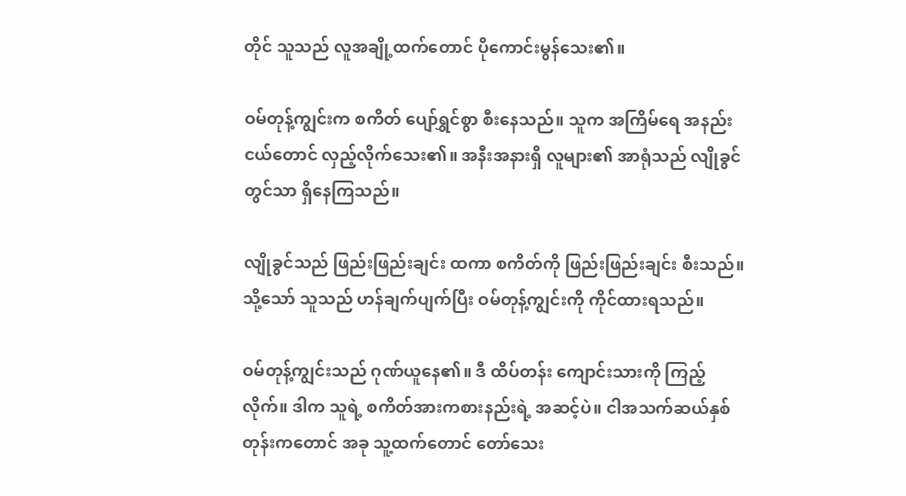တိုင် သူသည် လူအချို့ထက်တောင် ပိုကောင်းမွန်သေး၏။

ဝမ်တုန့်ကျွင်းက စကိတ် ပျော်ရွှင်စွာ စီးနေသည်။ သူက အကြိမ်ရေ အနည်းငယ်တောင် လှည့်လိုက်သေး၏။ အနီးအနားရှိ လူများ၏ အာရုံသည် လျိုခွင်တွင်သာ ရှိနေကြသည်။

လျိုခွင်သည် ဖြည်းဖြည်းချင်း ထကာ စကိတ်ကို ဖြည်းဖြည်းချင်း စီးသည်။ သို့သော် သူသည် ဟန်ချက်ပျက်ပြီး ဝမ်တုန့်ကျွင်းကို ကိုင်ထားရသည်။

ဝမ်တုန့်ကျွင်းသည် ဂုဏ်ယူနေ၏။ ဒီ ထိပ်တန်း ကျောင်းသားကို ကြည့်လိုက်။ ဒါက သူရဲ့ စကိတ်အားကစားနည်းရဲ့ အဆင့်ပဲ။ ငါအသက်ဆယ်နှစ်တုန်းကတောင် အခု သူ့ထက်တောင် တော်သေး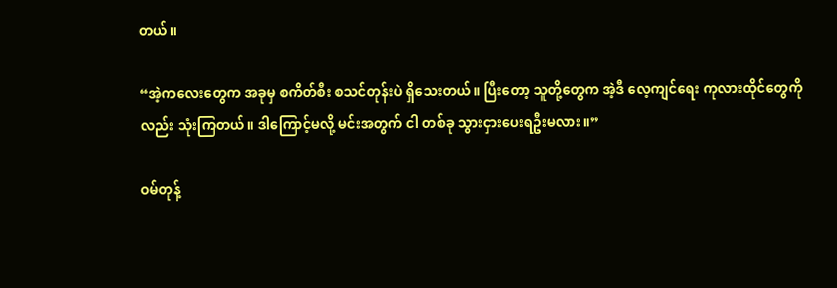တယ်။

“အဲ့ကလေးတွေက အခုမှ စကိတ်စီး စသင်တုန်းပဲ ရှိသေးတယ်။ ပြီးတော့ သူတို့တွေက အဲ့ဒီ လေ့ကျင်ရေး ကုလားထိုင်တွေကိုလည်း သုံးကြတယ်။ ဒါကြောင့်မလို့ မင်းအတွက် ငါ တစ်ခု သွားငှားပေးရဦးမလား။”

ဝမ်တုန့်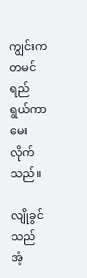ကျွင်းက တမင်ရည်ရွယ်ကာ မေးလိုက်သည်။

လျိုခွင်သည် အံ့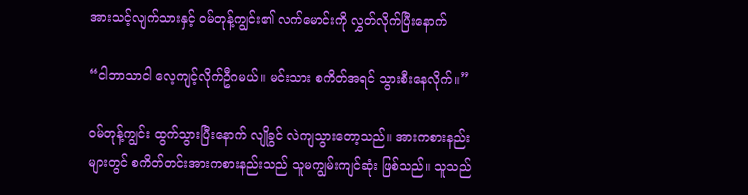အားသင့်လျက်သားနှင့် ဝမ်တုန့်ကျွင်း၏ လက်မောင်းကို လွှတ်လိုက်ပြီးနောက်

“ငါဘာသာငါ လေ့ကျင့်လိုက်ဦဂမယ်။ မင်းသား စကိတ်အရင် သွားစီးနေလိုက်။”

ဝမ်တုန့်ကျွင်း ထွက်သွားပြီးနောက် လျိုခွင် လဲကျသွားတော့သည်။ အားကစားနည်းများတွင် စကိတ်တင်းအားကစားနည်းသည် သူမကျွမ်းကျင်ဆုံး ဖြစ်သည်။ သူသည်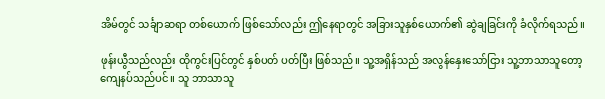အိမ်တွင် သင်္ချာဆရာ တစ်ယောက် ဖြစ်သော်လည်း ဤနေရာတွင် အခြားသူနှစ်ယောက်၏ ဆွဲချခြင်းကို ခံလိုက်ရသည်။

ဖုန်းယွီသည်လည်း ထိုကွင်းပြင်တွင် နှစ်ပတ် ပတ်ပြီး ဖြစ်သည်။ သူ့အရှိန်သည် အလွန်နှေးသော်ငြား သူ့ဘာသာသူတော့ ကျေနပ်သည်ပင်။ သူ ဘာသာသူ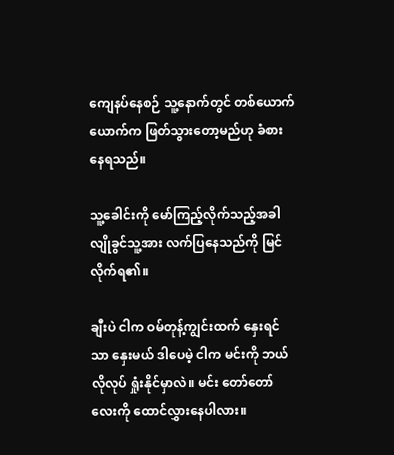ကျေနပ်နေစဉ် သူ့နောက်တွင် တစ်ယောက်ယောက်က ဖြတ်သွားတော့မည်ဟု ခံစားနေရသည်။

သူ့ခေါင်းကို မော်ကြည့်လိုက်သည့်အခါ လျိုခွင်သူ့အား လက်ပြနေသည်ကို မြင်လိုက်ရ၏။

ချီးပဲ ငါက ဝမ်တုန့်ကျွင်းထက် နှေးရင်သာ နှေးမယ် ဒါပေမဲ့ ငါက မင်းကို ဘယ်လိုလုပ် ရှုံးနိုင်မှာလဲ။ မင်း တော်တော်လေးကို ထောင်လွှားနေပါလား။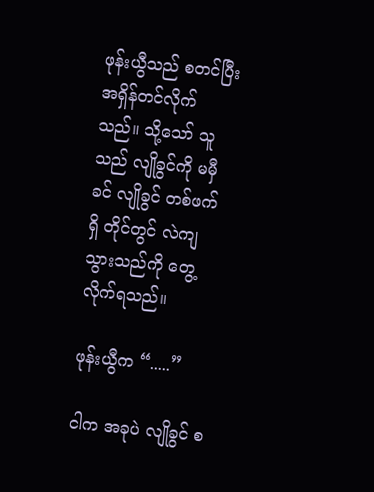ဖုန်းယွီသည် စတင်ပြီး အရှိန်တင်လိုက်သည်။ သို့သော် သူသည် လျိုခွင်ကို မမှီခင် လျိုခွင် တစ်ဖက်ရှိ တိုင်တွင် လဲကျသွားသည်ကို တွေ့လိုက်ရသည်။

ဖုန်းယွီက “.....”

ငါက အခုပဲ လျိုခွင် စ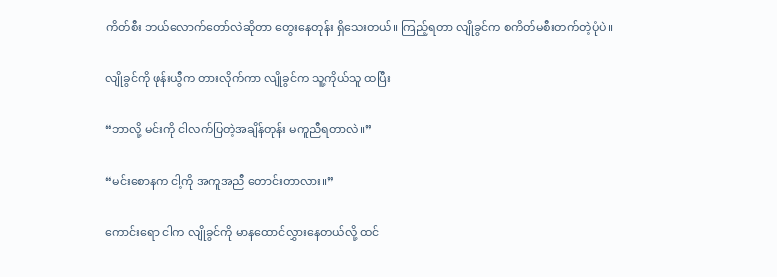ကိတ်စီး ဘယ်လောက်တော်လဲဆိုတာ တွေးနေတုန်း ရှိသေးတယ်။ ကြည့်ရတာ လျိုခွင်က စကိတ်မစီးတက်တဲ့ပုံပဲ။

လျိုခွင်ကို ဖုန်းယွီက တားလိုက်ကာ လျိုခွင်က သူ့ကိုယ်သူ ထပြီး

“ဘာလို့ မင်းကို ငါလက်ပြတဲ့အချိန်တုန်း မကူညီရတာလဲ။”

“မင်းစောနက ငါ့ကို အကူအညီ တောင်းတာလား။”

ကောင်းရော ငါက လျိုခွင်ကို မာနထောင်လွှားနေတယ်လို့ ထင်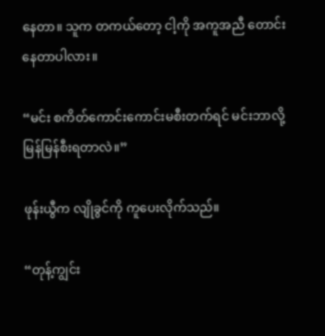နေတာ။ သူက တကယ်တော့ ငါ့ကို အကူအညီ တောင်းနေတာပါလား။

“မင်း စကိတ်ကောင်းကောင်းမစီးတက်ရင် မင်းဘာလို့ မြန်မြန်စီးရတာလဲ။”

ဖုန်းယွီက လျိုခွင်ကို ကူပေးလိုက်သည်။

“တုန့်ကျွင်း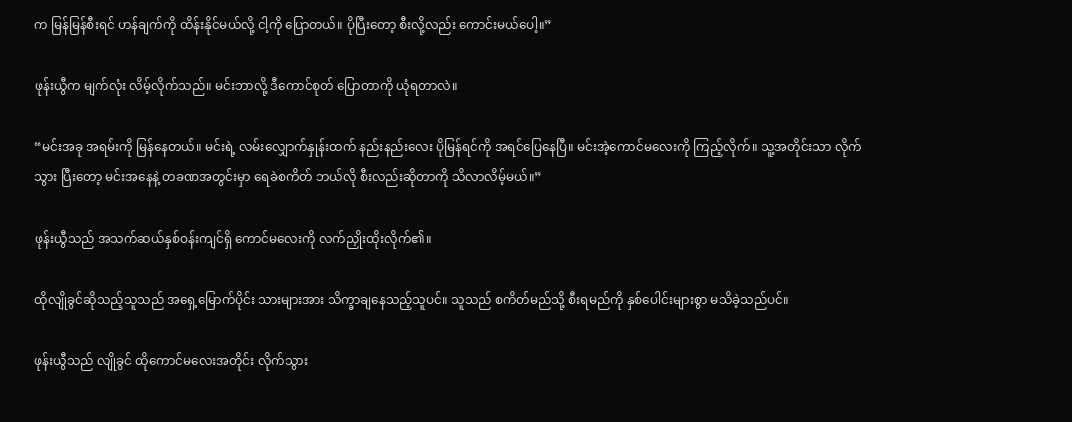က မြန်မြန်စီးရင် ဟန်ချက်ကို ထိန်းနိုင်မယ်လို့ ငါ့ကို ပြောတယ်။ ပိုပြီးတော့ စီးလို့လည်း ကောင်းမယ်ပေါ့။”

ဖုန်းယွီက မျက်လုံး လိမ့်လိုက်သည်။ မင်းဘာလို့ ဒီကောင်စုတ် ပြောတာကို ယုံရတာလဲ။

“မင်းအခု အရမ်းကို မြန်နေတယ်။ မင်းရဲ့ လမ်းလျှောက်နှုန်းထက် နည်းနည်းလေး ပိုမြန်ရင်ကို အရင်ပြေနေပြီ။ မင်းအဲ့ကောင်မလေးကို ကြည့်လိုက်။ သူ့အတိုင်းသာ လိုက်သွား ပြီးတော့ မင်းအနေနဲ့ တခဏအတွင်းမှာ ရေခဲစကိတ် ဘယ်လို စီးလည်းဆိုတာကို သိလာလိမ့်မယ်။”

ဖုန်းယွီသည် အသက်ဆယ်နှစ်ဝန်းကျင်ရှိ ကောင်မလေးကို လက်ညှိုးထိုးလိုက်၏။

ထိုလျိုခွင်ဆိုသည့်သူသည် အရှေ့မြောက်ပိုင်း သားများအား သိက္ခာချနေသည့်သူပင်။ သူသည် စကိတ်မည်သို့ စီးရမည်ကို နှစ်ပေါင်းများစွာ မသိခဲ့သည်ပင်။

ဖုန်းယွီသည် လျိုခွင် ထိုကောင်မလေးအတိုင်း လိုက်သွား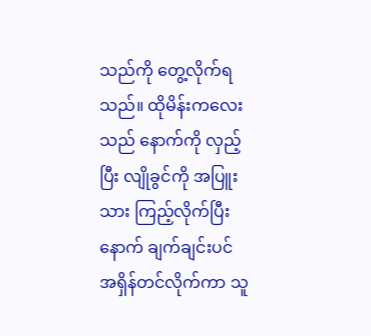သည်ကို တွေ့လိုက်ရသည်။ ထိုမိန်းကလေးသည် နောက်ကို လှည့်ပြီး လျိုခွင်ကို အပြူးသား ကြည့်လိုက်ပြီးနောက် ချက်ချင်းပင် အရှိန်တင်လိုက်ကာ သူ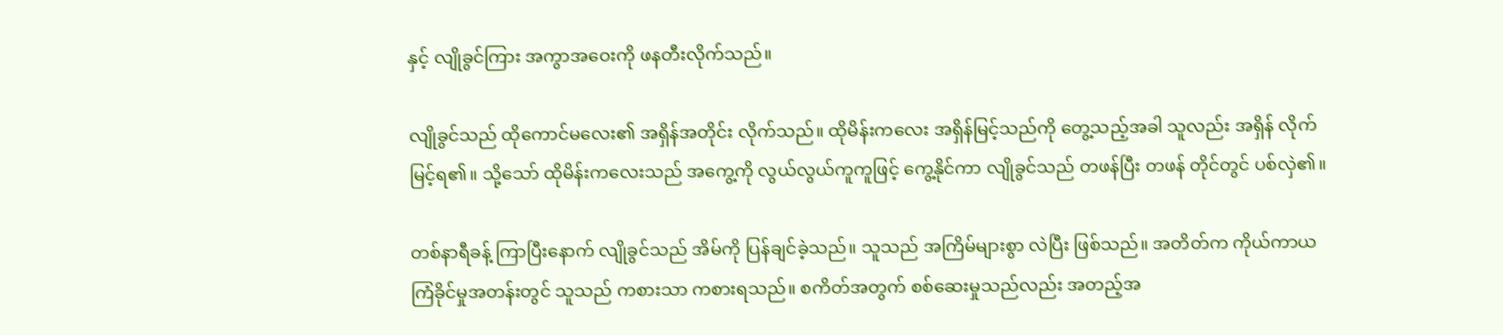နှင့် လျိုခွင်ကြား အကွာအဝေးကို ဖနတီးလိုက်သည်။

လျိုခွင်သည် ထိုကောင်မလေး၏ အရှိန်အတိုင်း လိုက်သည်။ ထိုမိန်းကလေး အရှိန်မြင့်သည်ကို တွေ့သည့်အခါ သူလည်း အရှိန် လိုက်မြင့်ရ၏။ သို့သော် ထိုမိန်းကလေးသည် အကွေ့ကို လွယ်လွယ်ကူကူဖြင့် ကွေ့နိုင်ကာ လျိုခွင်သည် တဖန်ပြီး တဖန် တိုင်တွင် ပစ်လှဲ၏။

တစ်နာရီခန့် ကြာပြီးနောက် လျိုခွင်သည် အိမ်ကို ပြန်ချင်ခဲ့သည်။ သူသည် အကြိမ်များစွာ လဲပြီး ဖြစ်သည်။ အတိတ်က ကိုယ်ကာယကြံခိုင်မှုအတန်းတွင် သူသည် ကစားသာ ကစားရသည်။ စကိတ်အတွက် စစ်ဆေးမှုသည်လည်း အတည့်အ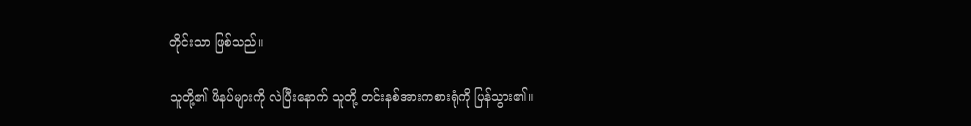တိုင်းသာ ဖြစ်သည်။

သူတို့၏ ဖိနပ်များကို လဲပြီးနောက် သူတို့ တင်းနစ်အားကစားရုံကို ပြန်သွား၏။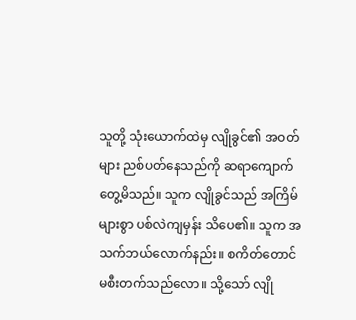သူတို့ သုံးယောက်ထဲမှ လျိုခွင်၏ အဝတ်များ ညစ်ပတ်နေသည်ကို ဆရာကျောက် တွေ့မိသည်။ သူက လျိုခွင်သည် အကြိမ်များစွာ ပစ်လဲကျမှန်း သိပေ၏။ သူက အသက်ဘယ်လောက်နည်း။ စကိတ်တောင် မစီးတက်သည်လော။ သို့သော် လျို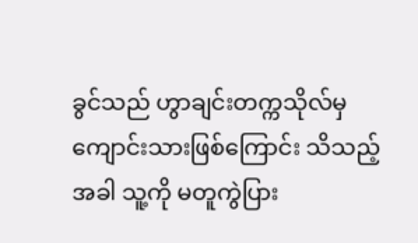ခွင်သည် ဟွာချင်းတက္ကသိုလ်မှ ကျောင်းသားဖြစ်ကြောင်း သိသည့်အခါ သူ့ကို မတူကွဲပြား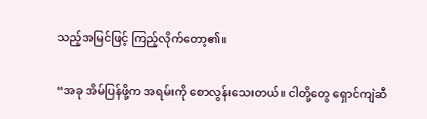သည့်အမြင်ဖြင့် ကြည့်လိုက်တော့၏။

“အခု အိမ်ပြန်ဖို့က အရမ်းကို စောလွန်းသေးတယ်။ ငါတို့တွေ ရှောင်ကျဲဆီ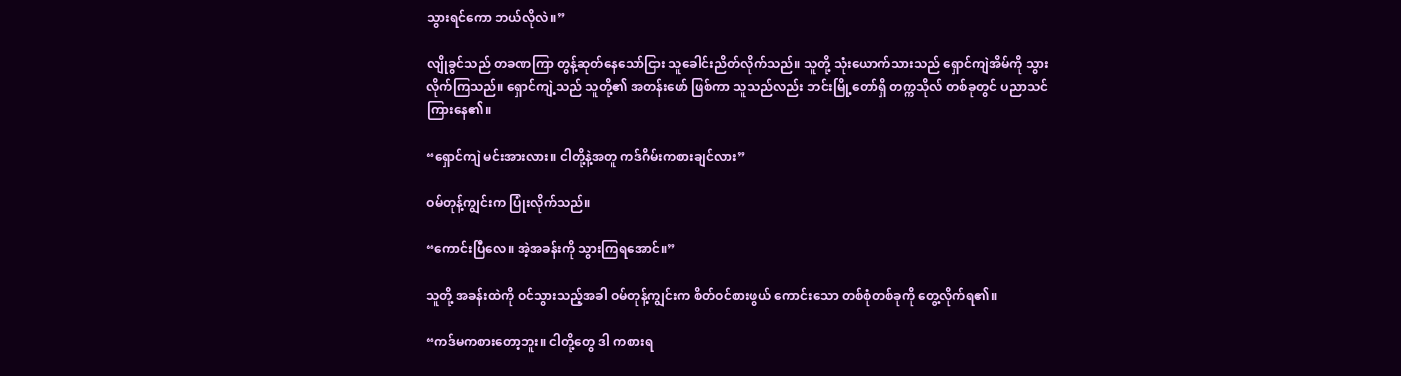သွားရင်ကော ဘယ်လိုလဲ။”

လျိုခွင်သည် တခဏကြာ တွန့်ဆုတ်နေသော်ငြား သူခေါင်းညိတ်လိုက်သည်။ သူတို့ သုံးယောက်သားသည် ရှောင်ကျဲအိမ်ကို သွားလိုက်ကြသည်။ ရှောင်ကျဲ့သည် သူတို့၏ အတန်းဖော် ဖြစ်ကာ သူသည်လည်း ဘင်းမြို့တော်ရှိ တက္ကသိုလ် တစ်ခုတွင် ပညာသင်ကြားနေ၏။

“ရှောင်ကျဲ မင်းအားလား။ ငါတို့နဲ့အတူ ကဒ်ဂိမ်းကစားချင်လား”

ဝမ်တုန့်ကျွင်းက ပြုံးလိုက်သည်။

“ကောင်းပြီလေ။ အဲ့အခန်းကို သွားကြရအောင်။”

သူတို့ အခန်းထဲကို ဝင်သွားသည့်အခါ ဝမ်တုန့်ကျွင်းက စိတ်ဝင်စားဖွယ် ကောင်းသော တစ်စုံတစ်ခုကို တွေ့လိုက်ရ၏။

“ကဒ်မကစားတော့ဘူး။ ငါတို့တွေ ဒါ ကစားရ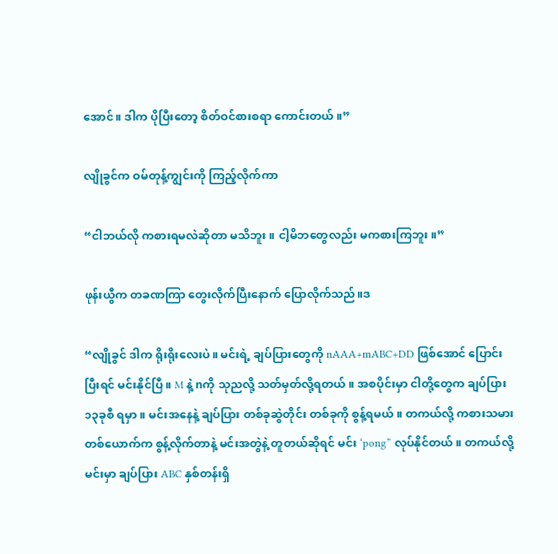အောင်။ ဒါက ပိုပြီးတော့ စိတ်ဝင်စားစရာ ကောင်းတယ်။”

လျိုခွင်က ဝမ်တုန့်ကျွင်းကို ကြည့်လိုက်ကာ

“ငါဘယ်လို ကစားရမလဲဆိုတာ မသိဘူး။ ငါ့မိဘတွေလည်း မကစားကြဘူး။”

ဖုန်းယွီက တခဏကြာ တွေးလိုက်ပြီးနောက် ပြောလိုက်သည်။ဒ

“လျိုခွင် ဒါက ရိုးရိုးလေးပဲ။ မင်းရဲ့ ချပ်ပြားတွေကို nAAA+mABC+DD ဖြစ်အောင် ပြောင်းပြီးရင် မင်းနိုင်ပြီ။ M နဲ့ nကို သုညလို့ သတ်မှတ်လို့ရတယ်။ အစပိုင်းမှာ ငါတို့တွေက ချပ်ပြား ၁၃ခုစီ ရမှာ။ မင်းအနေနဲ့ ချပ်ပြား တစ်ခုဆွဲတိုင်း တစ်ခုကို စွန့်ရမယ်။ တကယ်လို့ ကစားသမား တစ်ယောက်က စွန့်လိုက်တာနဲ့ မင်းအတွဲနဲ့ တူတယ်ဆိုရင် မင်း ‘pong” လုပ်နိုင်တယ်။ တကယ်လို့ မင်းမှာ ချပ်ပြား ABC နှစ်တန်းရှိ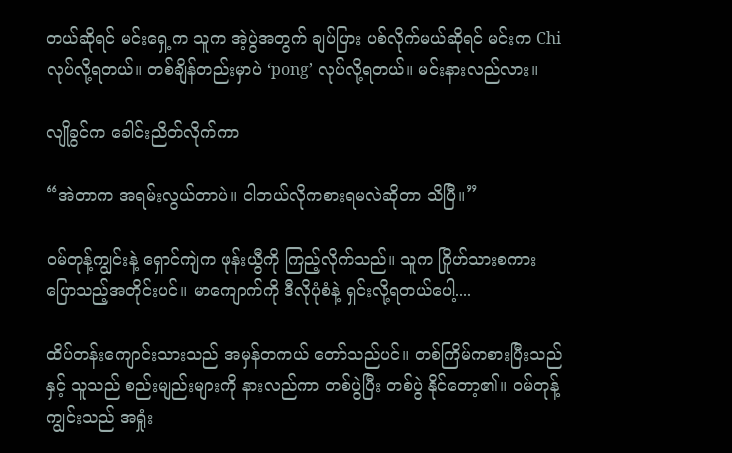တယ်ဆိုရင် မင်းရှေ့က သူက အဲ့ပွဲအတွက် ချပ်ပြား ပစ်လိုက်မယ်ဆိုရင် မင်းက Chi လုပ်လို့ရတယ်။ တစ်ချိန်တည်းမှာပဲ ‘pong’ လုပ်လို့ရတယ်။ မင်းနားလည်လား။

လျိုခွင်က ခေါင်းညိတ်လိုက်ကာ

“အဲတာက အရမ်းလွယ်တာပဲ။ ငါဘယ်လိုကစားရမလဲဆိုတာ သိပြီ။”

ဝမ်တုန့်ကျွင်းနဲ့ ရှောင်ကျဲက ဖုန်းယွီကို ကြည့်လိုက်သည်။ သူက ဂြိုဟ်သားစကား ပြောသည့်အတိုင်းပင်။ မာကျောက်ကို ဒီလိုပုံစံနဲ့ ရှင်းလို့ရတယ်ပေါ့....

ထိပ်တန်းကျောင်းသားသည် အမှန်တကယ် တော်သည်ပင်။ တစ်ကြိမ်ကစားပြီးသည်နှင့် သူသည် စည်းမျည်းများကို နားလည်ကာ တစ်ပွဲပြီး တစ်ပွဲ နိုင်တော့၏။ ဝမ်တုန့်ကျွင်းသည် အရှုံး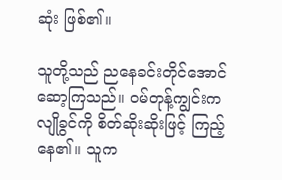ဆုံး ဖြစ်၏။

သူတို့သည် ညနေခင်းတိုင်အောင် ဆော့ကြသည်။ ဝမ်တုန့်ကျွင်းက လျိုခွင်ကို စိတ်ဆိုးဆိုးဖြင့် ကြည့်နေ၏။ သူက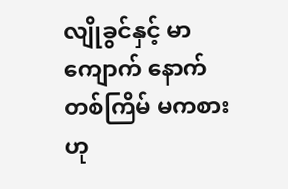လျိုခွင်နှင့် မာကျောက် နောက်တစ်ကြိမ် မကစားဟု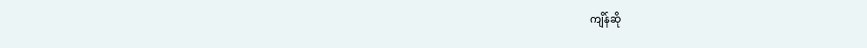ကျိန်ဆို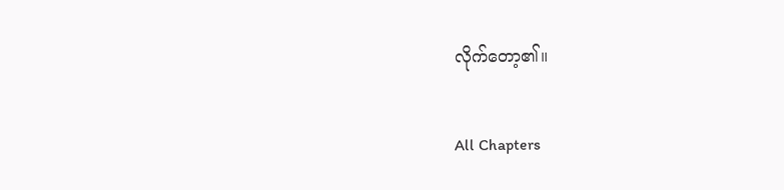လိုက်တော့၏။

All Chapters